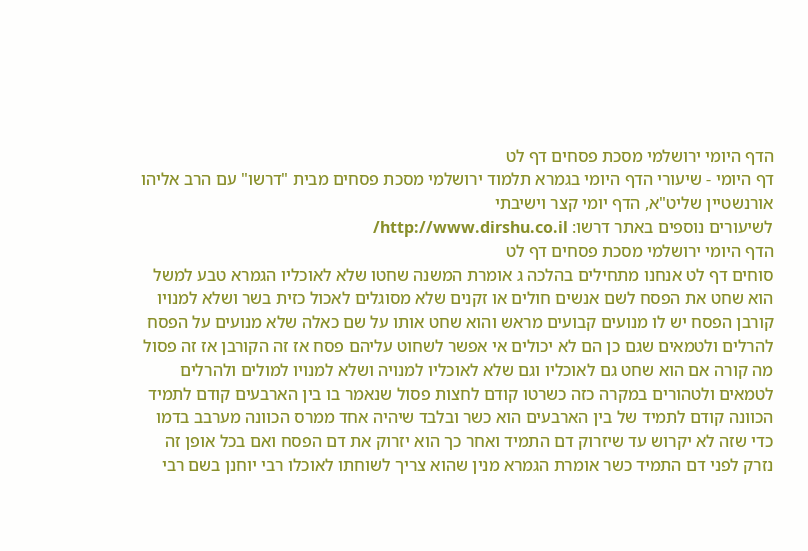הדף היומי ירושלמי מסכת פסחים דף לט
דף היומי - שיעורי הדף היומי בגמרא תלמוד ירושלמי מסכת פסחים מבית "דרשו" עם הרב אליהו אורנשטיין שליט"א, הדף יומי קצר וישיבתי
לשיעורים נוספים באתר דרשו: http://www.dirshu.co.il/
הדף היומי ירושלמי מסכת פסחים דף לט
סוחים דף לט אנחנו מתחילים בהלכה ג אומרת המשנה שחטו שלא לאוכליו הגמרא טבע למשל הוא שחט את הפסח לשם אנשים חולים או זקנים שלא מסוגלים לאכול כזית בשר ושלא למנויו קורבן הפסח יש לו מנועים קבועים מראש והוא שחט אותו על שם כאלה שלא מנועים על הפסח להרלים ולטמאים שגם כן הם לא יכולים אי אפשר לשחוט עליהם פסח אז זה הקורבן אז זה פסול מה קורה אם הוא שחט גם לאוכליו וגם שלא לאוכליו למנויה ושלא למנויו למולים ולהרלים לטמאים ולטהורים במקרה כזה כשרטו קודם לחצות פסול שנאמר בו בין הארבעים קודם לתמיד הכוונה קודם לתמיד של בין הארבעים הוא כשר ובלבד שיהיה אחד ממרס הכוונה מערבב בדמו כדי שזה לא יקרוש עד שיזרוק דם התמיד ואחר כך הוא יזרוק את דם הפסח ואם בכל אופן זה נזרק לפני דם התמיד כשר אומרת הגמרא מנין שהוא צריך לשוחתו לאוכלו רבי יוחנן בשם רבי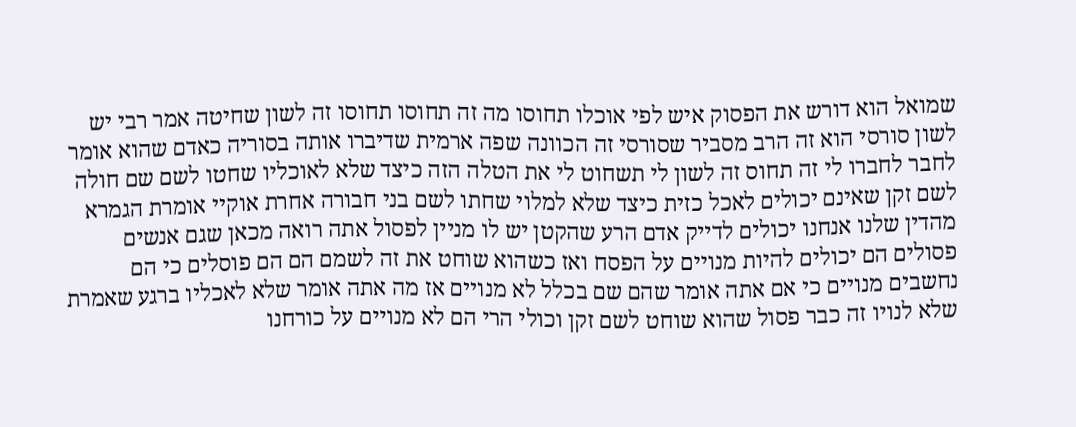שמואל הוא דורש את הפסוק איש לפי אוכלו תחוסו מה זה תחוסו תחוסו זה לשון שחיטה אמר רבי יש לשון סורסי הוא זה הרב מסביר שסורסי זה הכוונה שפה ארמית שדיברו אותה בסוריה כאדם שהוא אומר לחבר לחברו לי זה תחוס זה לשון לי תשחוט לי את הטלה הזה כיצד שלא לאוכליו שחטו לשם שם חולה לשם זקן שאינם יכולים לאכל כזית כיצד שלא למלוי שחתו לשם בני חבורה אחרת אוקיי אומרת הגמרא מהדין שלנו אנחנו יכולים לדייק אדם הרע שהקטן יש לו מניין לפסול אתה רואה מכאן שגם אנשים פסולים הם יכולים להיות מנויים על הפסח ואז כשהוא שוחט את זה לשמם הם הם פוסלים כי הם נחשבים מנויים כי אם אתה אומר שהם שם בכלל לא מנויים אז מה אתה אומר שלא לאכליו ברגע שאמרת שלא לנויו זה כבר פסול שהוא שוחט לשם זקן וכולי הרי הם לא מנויים על כורחנו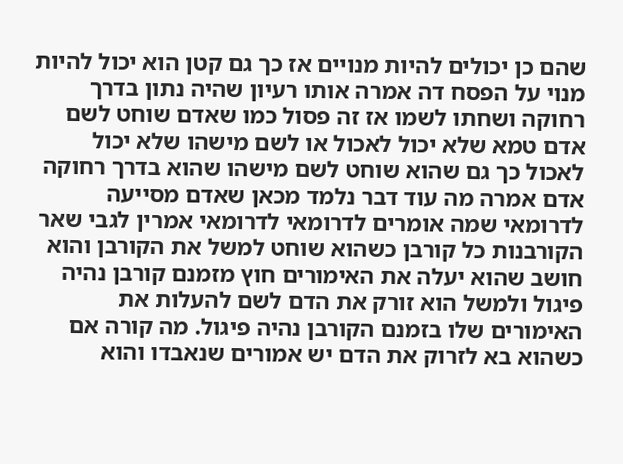שהם כן יכולים להיות מנויים אז כך גם קטן הוא יכול להיות מנוי על הפסח דה אמרה אותו רעיון שהיה נתון בדרך רחוקה ושחתו לשמו אז זה פסול כמו שאדם שוחט לשם אדם טמא שלא יכול לאכול או לשם מישהו שלא יכול לאכול כך גם שהוא שוחט לשם מישהו שהוא בדרך רחוקה אדם אמרה מה עוד דבר נלמד מכאן שאדם מסייעה לדרומאי שמה אומרים לדרומאי לדרומאי אמרין לגבי שאר הקורבנות כל קורבן כשהוא שוחט למשל את הקורבן והוא חושב שהוא יעלה את האימורים חוץ מזמנם קורבן נהיה פיגול ולמשל הוא זורק את הדם לשם להעלות את האימורים שלו בזמנם הקורבן נהיה פיגול. מה קורה אם כשהוא בא לזרוק את הדם יש אמורים שנאבדו והוא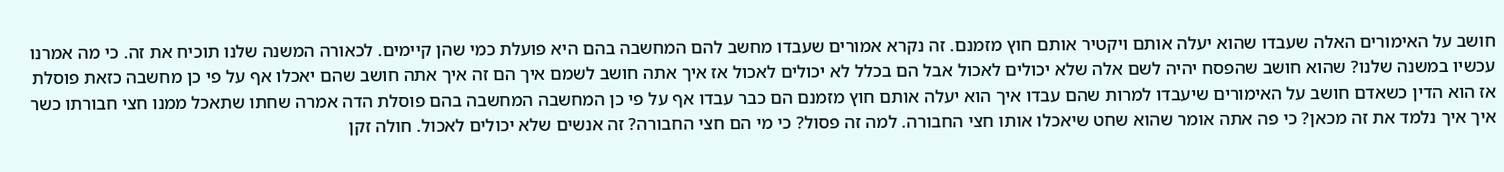חושב על האימורים האלה שעבדו שהוא יעלה אותם ויקטיר אותם חוץ מזמנם. זה נקרא אמורים שעבדו מחשב להם המחשבה בהם היא פועלת כמי שהן קיימים. לכאורה המשנה שלנו תוכיח את זה. כי מה אמרנו עכשיו במשנה שלנו? שהוא חושב שהפסח יהיה לשם אלה שלא יכולים לאכול אבל הם בכלל לא יכולים לאכול אז איך אתה חושב לשמם איך הם זה איך אתה חושב שהם יאכלו אף על פי כן מחשבה כזאת פוסלת אז הוא הדין כשאדם חושב על האימורים שיעבדו למרות שהם עבדו איך הוא יעלה אותם חוץ מזמנם הם כבר עבדו אף על פי כן המחשבה המחשבה בהם פוסלת הדה אמרה שחתו שתאכל ממנו חצי חבורתו כשר איך איך נלמד את זה מכאן? כי פה אתה אומר שהוא שחט שיאכלו אותו חצי החבורה. למה זה פסול? כי מי הם חצי החבורה? זה אנשים שלא יכולים לאכול. חולה זקן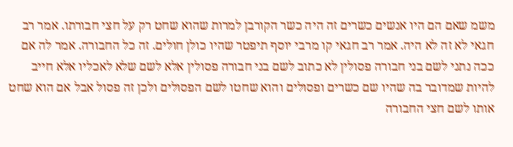משמ שאם הם היו אנשים כשרים זה היה כשר הקורבן למרות שהוא שחט רק על חצי חבורתו. אמר רב חגאי לא זה לא היה. אמר רב חגאי קו מרבי יוסף תיפטר שהיו כולן חולים. זה כל החבורה. אמר לה אם ככה נתני לשם בני חבורה פסולין לא כתוב לשם בני חבורה פסולין אלא לשם שלא לאכליו אלא חייב להיות שמדובר בה שהיו שם כשרים ופסולים והוא שחטו לשם הפסולים ולכן זה פסול אבל אם הוא שחט אותו לשם חצי החבורה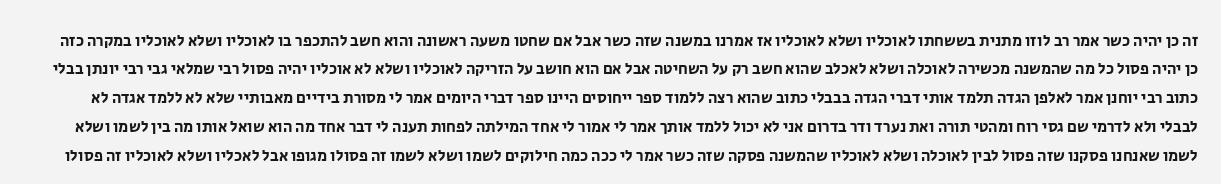זה כן יהיה כשר אמר רב לוזו מתנית בששחתו לאוכליו ושלא לאוכליו אז אמרנו במשנה שזה כשר אבל אם שחטו משעה ראשונה והוא חשב להתכפר בו לאוכליו ושלא לאוכליו במקרה כזה כן יהיה פסול כל מה שהמשנה מכשירה לאוכלה ושלא לאכלב שהוא חשב רק על השחיטה אבל אם הוא חושב על הזריקה לאוכליו ושלא לא אוכליו יהיה פסול רבי שמלאי גבי רבי יונתן בבלי כתוב רבי יוחנן אמר לאלפן הגדה תלמד אותי דברי הגדה בבבלי כתוב שהוא רצה ללמוד ספר ייחוסים היינו ספר דברי היומים אמר לי מסורת בידיים מאבותיי שלא לא ללמד אגדה לא לבבלי ולא לדרמי שם גסי רוח ומהטי תורה ואת נערד ודר בדרום אני לא יכול ללמד אותך אמר לי אמור לי אחד המילתה לפחות תענה לי דבר אחד מה הוא שואל אותו מה בין לשמו ושלא לשמו שאנחנו פסקנו שזה פסול לבין לאוכלה ושלא לאוכליו שהמשנה פסקה שזה כשר אמר לי ככה כמה חילוקים לשמו ושלא לשמו זה פסולו מגופו אבל לאכליו ושלא לאוכליו זה פסולו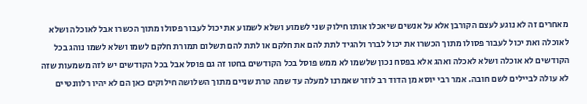מאחרים זה לא נוגע לעצם הקורבן אלא על אנשים שיאכלו אותו חילוק שני לשמוע ושלא לשמוע את יכול לעבור פסולו מתוך הכשרו אבל לאוכלה ושלא לאוכלה ואת יכול לעבור פסולו מתוך הכשרו את יכול לברר ולהגיד לתת להם את חלקם או לתת להם תשלום תמורת חלקם לשמו ושלא לשמו נוהג בכל הקודשים לא אוכלה ושלא לאכלה ואהג אלא בפסח נכון שלשמו לא ממש פוסל בכל הקודשים בחטו זה גם פוסל אבל בכל הקודשים יש לזה משמעות שזה לא עולה לביילים לשם חובה. אמר רבי יוסא מן הדוד רב לוזר שאמרנו למעלה עד שמה טרת שניים מתוך השלושה חילוקים כאן הם לא יהיו רלוונטיים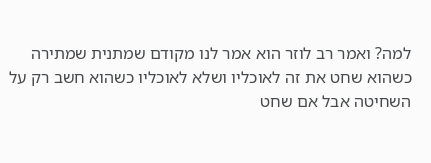למה? ואמר רב לוזר הוא אמר לנו מקודם שמתנית שמתירה כשהוא שחט את זה לאוכליו ושלא לאוכליו כשהוא חשב רק על השחיטה אבל אם שחט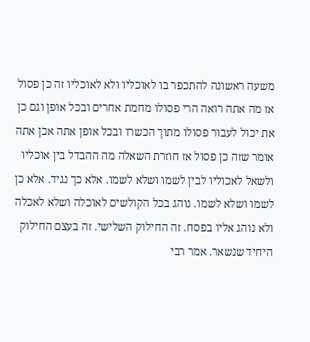משעה ראשונה להתכפר בו לאוכליו ולא לאוכליו זה כן פסול אז מה אתה רואה הרי פסולו מחמת אחרים ובכל אופן וגם כן את יכול לעבור פסולו מתוך הכשרו ובכל אופן אתה אכן אתה אומר שזה כן פסול אז חוזרת השאלה מה ההבדל בין אוכליו ולשאל לאכוליו לבין לשמו ושלא לשמו. אלא כך נגיד. אלא כן לשמו ושלא לשמו. נוהג בכל הקולשים לאוכלה ושלא לאכלה ולא נוהג אליו בפסח. זה החילוק השלישי. זה בעצם החילוק היחיד שנשאר. אמר רבי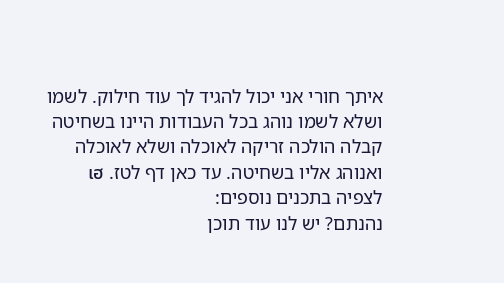איתך חורי אני יכול להגיד לך עוד חילוק. לשמו ושלא לשמו נוהג בכל העבודות היינו בשחיטה קבלה הולכה זריקה לאוכלה ושלא לאוכלה ואנוהג אליו בשחיטה. עד כאן דף לטז. เฮ
לצפיה בתכנים נוספים:
נהנתם? יש לנו עוד תוכן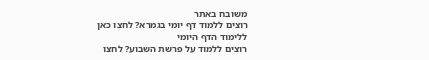משובח באתר
רוצים ללמוד דף יומי בגמרא? לחצו כאן ללימוד הדף היומי
רוצים ללמוד על פרשת השבוע? לחצו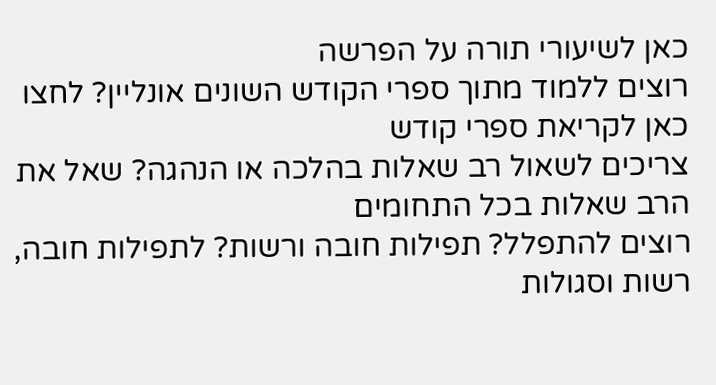כאן לשיעורי תורה על הפרשה
רוצים ללמוד מתוך ספרי הקודש השונים אונליין? לחצו כאן לקריאת ספרי קודש
צריכים לשאול רב שאלות בהלכה או הנהגה? שאל את הרב שאלות בכל התחומים
רוצים להתפלל? תפילות חובה ורשות? לתפילות חובה, רשות וסגולות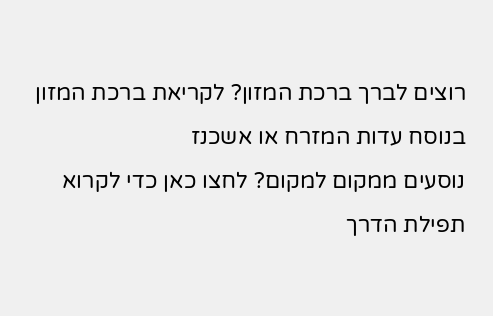רוצים לברך ברכת המזון? לקריאת ברכת המזון בנוסח עדות המזרח או אשכנז
נוסעים ממקום למקום? לחצו כאן כדי לקרוא תפילת הדרך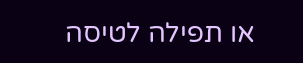או תפילה לטיסה